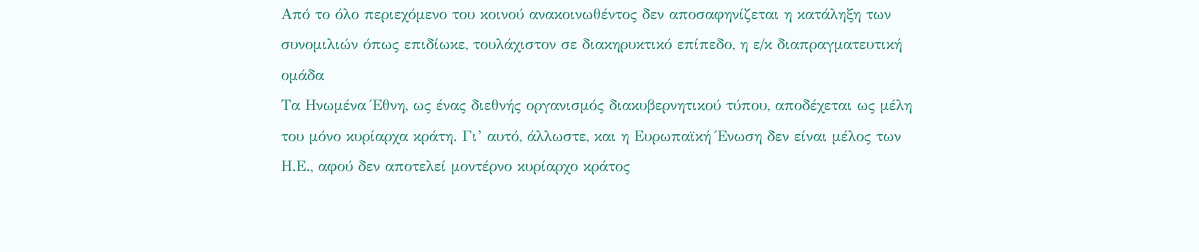Από το όλο περιεχόμενο του κοινού ανακοινωθέντος δεν αποσαφηνίζεται η κατάληξη των συνομιλιών όπως επιδίωκε, τουλάχιστον σε διακηρυκτικό επίπεδο, η ε/κ διαπραγματευτική ομάδα
Τα Ηνωμένα Έθνη, ως ένας διεθνής οργανισμός διακυβερνητικού τύπου, αποδέχεται ως μέλη του μόνο κυρίαρχα κράτη. Γι’ αυτό, άλλωστε, και η Ευρωπαϊκή Ένωση δεν είναι μέλος των Η.Ε., αφού δεν αποτελεί μοντέρνο κυρίαρχο κράτος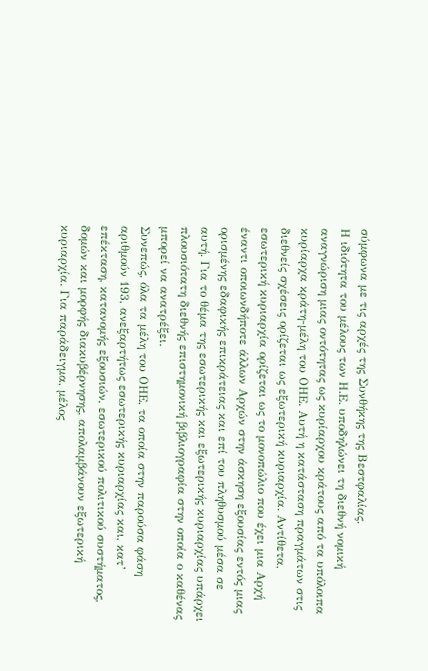σύμφωνα με τις αρχές της Συνθήκης της Βεστφαλίας.
Η ιδιότητα του μέλους των Η.Ε. υποδηλώνει τη διεθνή νομική αναγνώριση μιας οντότητας ως κυρίαρχου κράτους από τα υπόλοιπα κυρίαρχα κράτη-μέλη του ΟΗΕ. Αυτή η κατάσταση πραγμάτων στις διεθνείς σχέσεις ορίζεται ως εξωτερική κυριαρχία. Αντίθετα, εσωτερική κυριαρχία ορίζεται ως το μονοπώλιο που έχει μια Αρχή έναντι οποιωνδήποτε άλλων Αρχών στην άσκηση εξουσίας εντός μιας ορισμένης εδαφικής επικράτειας και επί του πληθυσμού μέσα σε αυτή. Για το θέμα της εσωτερικής και εξωτερικής κυριαρχίας υπάρχει πλουσιότατη διεθνής επιστημονική βιβλιογραφία στην οποία ο καθένας μπορεί να ανατρέξει.
Συνεπώς, όλα τα μέλη του ΟΗΕ, τα οποία στην παρούσα φάση αριθμούν 193, ανεξαρτήτως εσωτερικής κυριαρχίας και, κατ’ επέκταση, κατανομής εξουσιών, εσωτερικού πολιτικού συστήματος, δομών και μορφής διακυβέρνησης, απολαμβάνουν εξωτερική κυριαρχία. Για παράδειγμα, μέλος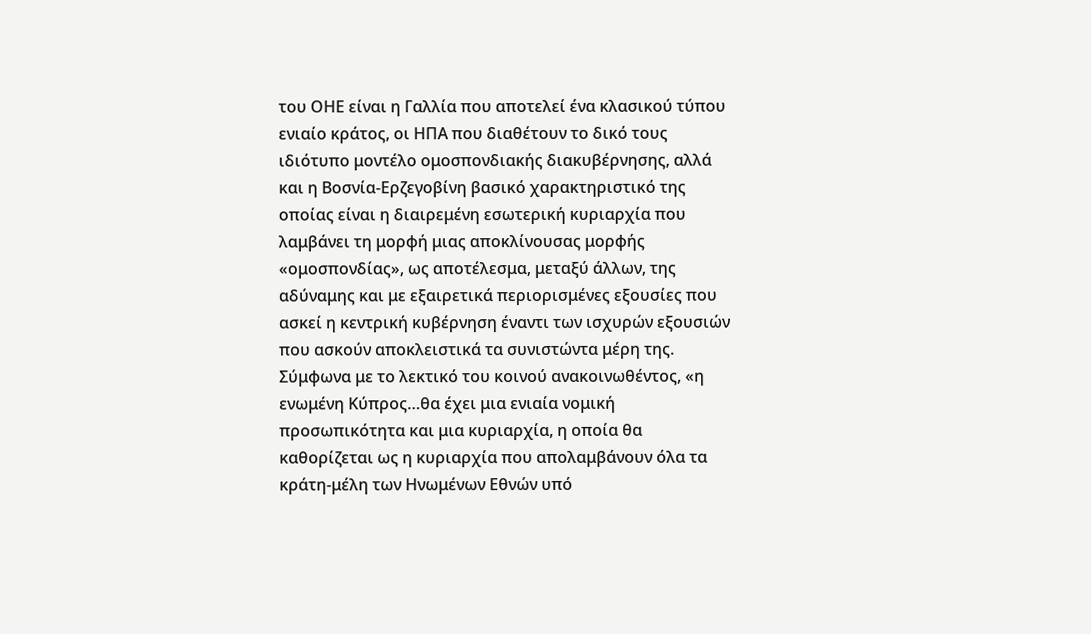του ΟΗΕ είναι η Γαλλία που αποτελεί ένα κλασικού τύπου ενιαίο κράτος, οι ΗΠΑ που διαθέτουν το δικό τους ιδιότυπο μοντέλο ομοσπονδιακής διακυβέρνησης, αλλά και η Βοσνία-Ερζεγοβίνη βασικό χαρακτηριστικό της οποίας είναι η διαιρεμένη εσωτερική κυριαρχία που λαμβάνει τη μορφή μιας αποκλίνουσας μορφής «ομοσπονδίας», ως αποτέλεσμα, μεταξύ άλλων, της αδύναμης και με εξαιρετικά περιορισμένες εξουσίες που ασκεί η κεντρική κυβέρνηση έναντι των ισχυρών εξουσιών που ασκούν αποκλειστικά τα συνιστώντα μέρη της.
Σύμφωνα με το λεκτικό του κοινού ανακοινωθέντος, «η ενωμένη Κύπρος…θα έχει μια ενιαία νομική προσωπικότητα και μια κυριαρχία, η οποία θα καθορίζεται ως η κυριαρχία που απολαμβάνουν όλα τα κράτη-μέλη των Ηνωμένων Εθνών υπό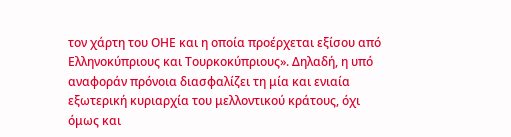τον χάρτη του ΟΗΕ και η οποία προέρχεται εξίσου από Ελληνοκύπριους και Τουρκοκύπριους». Δηλαδή, η υπό αναφοράν πρόνοια διασφαλίζει τη μία και ενιαία εξωτερική κυριαρχία του μελλοντικού κράτους, όχι όμως και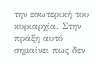την εσωτερική του κυριαρχία. Στην πράξη αυτό σημαίνει πως δεν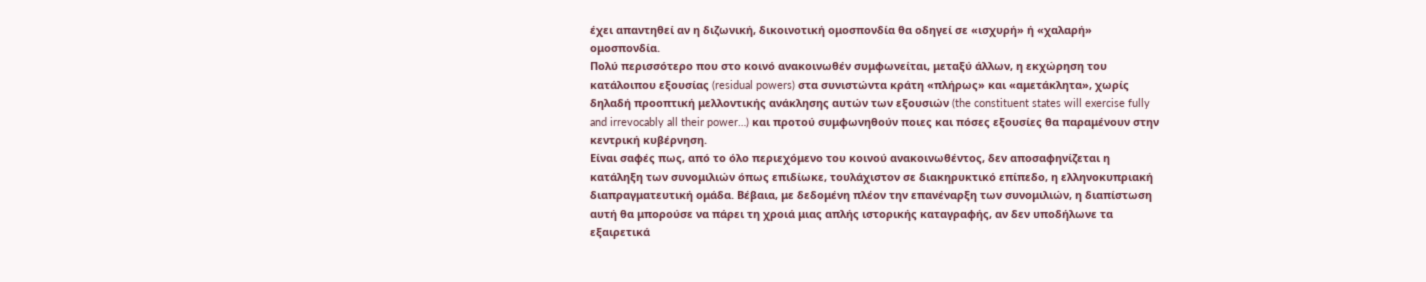έχει απαντηθεί αν η διζωνική, δικοινοτική ομοσπονδία θα οδηγεί σε «ισχυρή» ή «χαλαρή» ομοσπονδία.
Πολύ περισσότερο που στο κοινό ανακοινωθέν συμφωνείται, μεταξύ άλλων, η εκχώρηση του κατάλοιπου εξουσίας (residual powers) στα συνιστώντα κράτη «πλήρως» και «αμετάκλητα», χωρίς δηλαδή προοπτική μελλοντικής ανάκλησης αυτών των εξουσιών (the constituent states will exercise fully and irrevocably all their power…) και προτού συμφωνηθούν ποιες και πόσες εξουσίες θα παραμένουν στην κεντρική κυβέρνηση.
Είναι σαφές πως, από το όλο περιεχόμενο του κοινού ανακοινωθέντος, δεν αποσαφηνίζεται η κατάληξη των συνομιλιών όπως επιδίωκε, τουλάχιστον σε διακηρυκτικό επίπεδο, η ελληνοκυπριακή διαπραγματευτική ομάδα. Βέβαια, με δεδομένη πλέον την επανέναρξη των συνομιλιών, η διαπίστωση αυτή θα μπορούσε να πάρει τη χροιά μιας απλής ιστορικής καταγραφής, αν δεν υποδήλωνε τα εξαιρετικά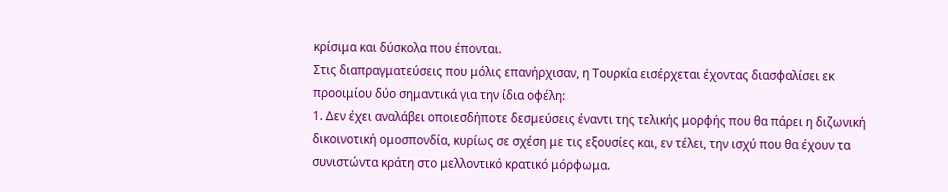κρίσιμα και δύσκολα που έπονται.
Στις διαπραγματεύσεις που μόλις επανήρχισαν, η Τουρκία εισέρχεται έχοντας διασφαλίσει εκ προοιμίου δύο σημαντικά για την ίδια οφέλη:
1. Δεν έχει αναλάβει οποιεσδήποτε δεσμεύσεις έναντι της τελικής μορφής που θα πάρει η διζωνική δικοινοτική ομοσπονδία, κυρίως σε σχέση με τις εξουσίες και, εν τέλει, την ισχύ που θα έχουν τα συνιστώντα κράτη στο μελλοντικό κρατικό μόρφωμα.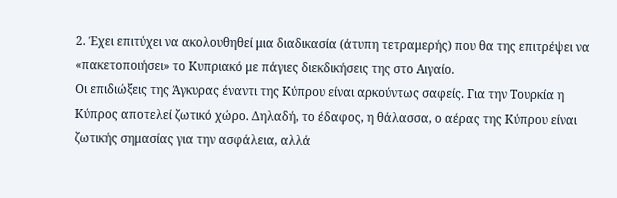2. Έχει επιτύχει να ακολουθηθεί μια διαδικασία (άτυπη τετραμερής) που θα της επιτρέψει να «πακετοποιήσει» το Κυπριακό με πάγιες διεκδικήσεις της στο Αιγαίο.
Οι επιδιώξεις της Άγκυρας έναντι της Κύπρου είναι αρκούντως σαφείς. Για την Τουρκία η Κύπρος αποτελεί ζωτικό χώρο. Δηλαδή, το έδαφος, η θάλασσα, ο αέρας της Κύπρου είναι ζωτικής σημασίας για την ασφάλεια, αλλά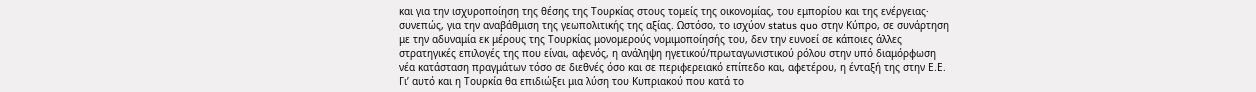και για την ισχυροποίηση της θέσης της Τουρκίας στους τομείς της οικονομίας, του εμπορίου και της ενέργειας· συνεπώς, για την αναβάθμιση της γεωπολιτικής της αξίας. Ωστόσο, το ισχύον status quo στην Κύπρο, σε συνάρτηση με την αδυναμία εκ μέρους της Τουρκίας μονομερούς νομιμοποίησής του, δεν την ευνοεί σε κάποιες άλλες στρατηγικές επιλογές της που είναι, αφενός, η ανάληψη ηγετικού/πρωταγωνιστικού ρόλου στην υπό διαμόρφωση νέα κατάσταση πραγμάτων τόσο σε διεθνές όσο και σε περιφερειακό επίπεδο και, αφετέρου, η ένταξή της στην Ε.Ε.
Γι’ αυτό και η Τουρκία θα επιδιώξει μια λύση του Κυπριακού που κατά το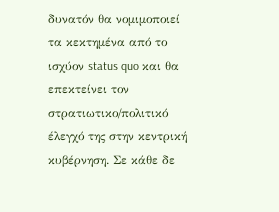δυνατόν θα νομιμοποιεί τα κεκτημένα από το ισχύον status quo και θα επεκτείνει τον στρατιωτικο/πολιτικό έλεγχό της στην κεντρική κυβέρνηση. Σε κάθε δε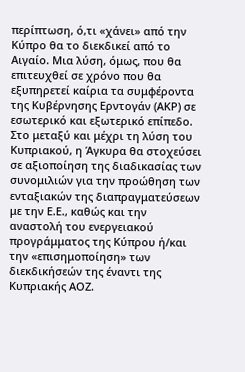περίπτωση, ό,τι «χάνει» από την Κύπρο θα το διεκδικεί από το Αιγαίο. Μια λύση, όμως, που θα επιτευχθεί σε χρόνο που θα εξυπηρετεί καίρια τα συμφέροντα της Κυβέρνησης Ερντογάν (ΑΚΡ) σε εσωτερικό και εξωτερικό επίπεδο. Στο μεταξύ και μέχρι τη λύση του Κυπριακού, η Άγκυρα θα στοχεύσει σε αξιοποίηση της διαδικασίας των συνομιλιών για την προώθηση των ενταξιακών της διαπραγματεύσεων με την Ε.Ε., καθώς και την αναστολή του ενεργειακού προγράμματος της Κύπρου ή/και την «επισημοποίηση» των διεκδικήσεών της έναντι της Κυπριακής ΑΟΖ.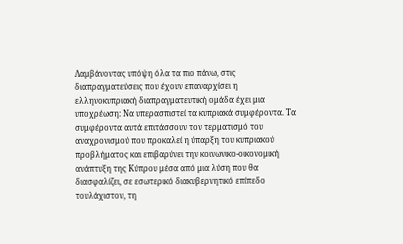Λαμβάνοντας υπόψη όλα τα πιο πάνω, στις διαπραγματεύσεις που έχουν επαναρχίσει η ελληνοκυπριακή διαπραγματευτική ομάδα έχει μια υποχρέωση: Να υπερασπιστεί τα κυπριακά συμφέροντα. Τα συμφέροντα αυτά επιτάσσουν τον τερματισμό του αναχρονισμού που προκαλεί η ύπαρξη του κυπριακού προβλήματος και επιβαρύνει την κοινωνικο-οικονομική ανάπτυξη της Κύπρου μέσα από μια λύση που θα διασφαλίζει, σε εσωτερικό διακυβερνητικό επίπεδο τουλάχιστον, τη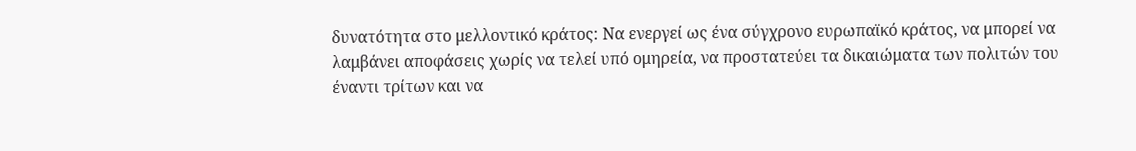δυνατότητα στο μελλοντικό κράτος: Να ενεργεί ως ένα σύγχρονο ευρωπαϊκό κράτος, να μπορεί να λαμβάνει αποφάσεις χωρίς να τελεί υπό ομηρεία, να προστατεύει τα δικαιώματα των πολιτών του έναντι τρίτων και να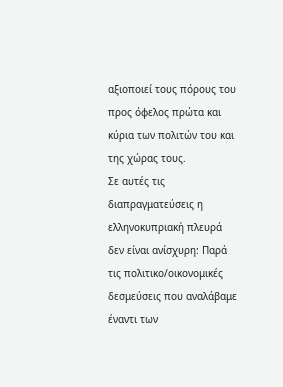αξιοποιεί τους πόρους του προς όφελος πρώτα και κύρια των πολιτών του και της χώρας τους.
Σε αυτές τις διαπραγματεύσεις η ελληνοκυπριακή πλευρά δεν είναι ανίσχυρη: Παρά τις πολιτικο/οικονομικές δεσμεύσεις που αναλάβαμε έναντι των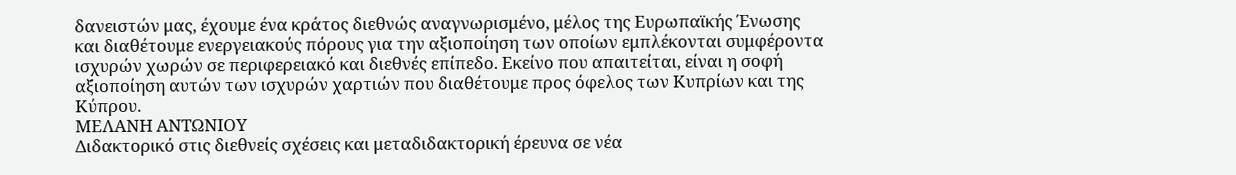δανειστών μας, έχουμε ένα κράτος διεθνώς αναγνωρισμένο, μέλος της Ευρωπαϊκής Ένωσης και διαθέτουμε ενεργειακούς πόρους για την αξιοποίηση των οποίων εμπλέκονται συμφέροντα ισχυρών χωρών σε περιφερειακό και διεθνές επίπεδο. Εκείνο που απαιτείται, είναι η σοφή αξιοποίηση αυτών των ισχυρών χαρτιών που διαθέτουμε προς όφελος των Κυπρίων και της Κύπρου.
ΜΕΛΑΝΗ ΑΝΤΩΝΙΟΥ
Διδακτορικό στις διεθνείς σχέσεις και μεταδιδακτορική έρευνα σε νέα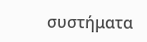συστήματα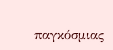παγκόσμιας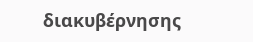διακυβέρνησης